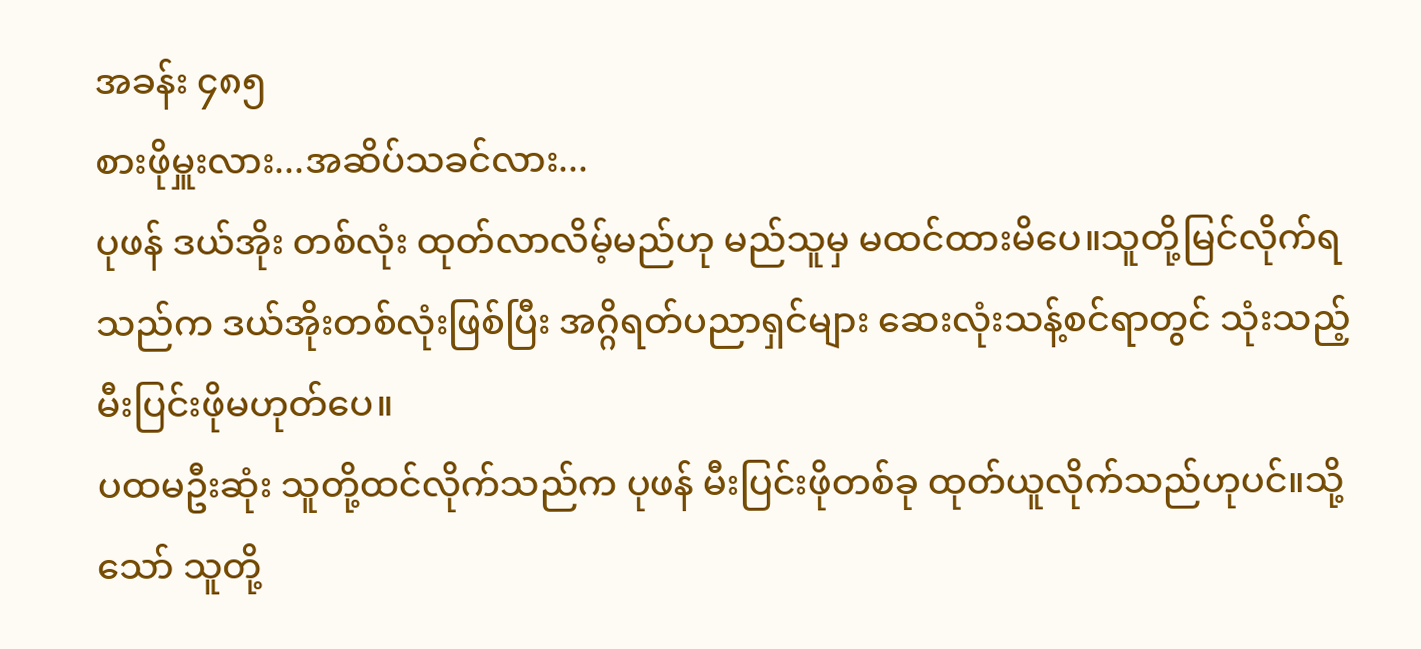အခန်း ၄၈၅
စားဖိုမှူးလား...အဆိပ်သခင်လား...
ပုဖန် ဒယ်အိုး တစ်လုံး ထုတ်လာလိမ့်မည်ဟု မည်သူမှ မထင်ထားမိပေ။သူတို့မြင်လိုက်ရသည်က ဒယ်အိုးတစ်လုံးဖြစ်ပြီး အဂ္ဂိရတ်ပညာရှင်များ ဆေးလုံးသန့်စင်ရာတွင် သုံးသည့် မီးပြင်းဖိုမဟုတ်ပေ။
ပထမဦးဆုံး သူတို့ထင်လိုက်သည်က ပုဖန် မီးပြင်းဖိုတစ်ခု ထုတ်ယူလိုက်သည်ဟုပင်။သို့သော် သူတို့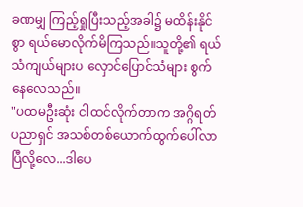ခဏမျှ ကြည့်ရှုပြီးသည့်အခါ၌ မထိန်းနိုင်စွာ ရယ်မောလိုက်မိကြသည်။သူတို့၏ ရယ်သံကျယ်များပ လှောင်ပြောင်သံများ စွက်နေလေသည်။
"ပထမဦးဆုံး ငါထင်လိုက်တာက အဂ္ဂိရတ်ပညာရှင် အသစ်တစ်ယောက်ထွက်ပေါ်လာပြီလို့လေ...ဒါပေ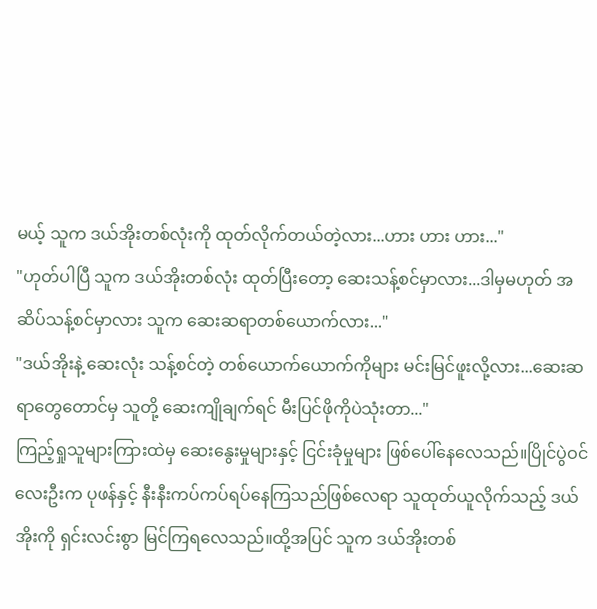မယ့် သူက ဒယ်အိုးတစ်လုံးကို ထုတ်လိုက်တယ်တဲ့လား...ဟား ဟား ဟား..."
"ဟုတ်ပါပြီ သူက ဒယ်အိုးတစ်လုံး ထုတ်ပြီးတော့ ဆေးသန့်စင်မှာလား...ဒါမှမဟုတ် အဆိပ်သန့်စင်မှာလား သူက ဆေးဆရာတစ်ယောက်လား..."
"ဒယ်အိုးနဲ့ ဆေးလုံး သန့်စင်တဲ့ တစ်ယောက်ယောက်ကိုများ မင်းမြင်ဖူးလို့လား...ဆေးဆရာတွေတောင်မှ သူတို့ ဆေးကျိုချက်ရင် မီးပြင်ဖိုကိုပဲသုံးတာ..."
ကြည့်ရှုသူများကြားထဲမှ ဆေးနွေးမှုများနှင့် ငြင်းခုံမှုများ ဖြစ်ပေါ်နေလေသည်။ပြိုင်ပွဲဝင်လေးဦးက ပုဖန်နှင့် နီးနီးကပ်ကပ်ရပ်နေကြသည်ဖြစ်လေရာ သူထုတ်ယူလိုက်သည့် ဒယ်အိုးကို ရှင်းလင်းစွာ မြင်ကြရလေသည်။ထို့အပြင် သူက ဒယ်အိုးတစ်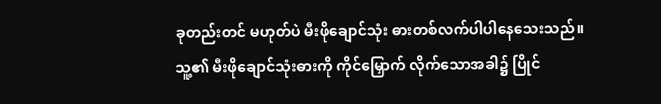ခုတည်းတင် မဟုတ်ပဲ မီးဖိုချောင်သုံး ဓားတစ်လက်ပါပါနေသေးသည်။
သူ့၏ မီးဖိုချောင်သုံးဓားကို ကိုင်မြှောက် လိုက်သောအခါ၌ ပြိုင်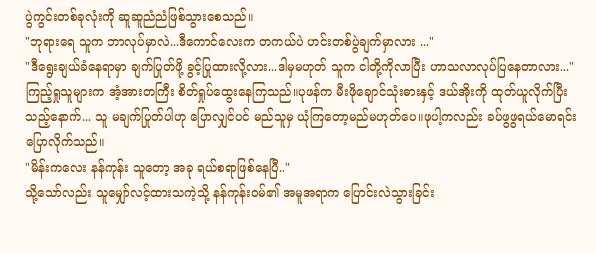ပွဲကွင်းတစ်ခုလုံးကို ဆူဆူညံညံဖြစ်သွားစေသည်။
"ဘုရားရေ သူက ဘာလုပ်မှာလဲ...ဒီကောင်လေးက တကယ်ပဲ ဟင်းတစ်ပွဲချက်မှာလား ..."
"ဒီရွေးချယ်ခံနေရာမှာ ချက်ပြုတ်ဖို့ ခွင့်ပြုထားလို့လား...ဒါမှမဟုတ် သူက ငါတို့ကိုလာပြီး ဟာသလာလုပ်ပြနေတာလား..."
ကြည့်ရှုသူများက အံ့အားတကြီး စိတ်ရှုပ်ထွေးနေကြသည်။ပုဖန်က မီးဖိုချောင်သုံးဓားနှင့် ဒယ်အိုးကို ထုတ်ယူလိုက်ပြီးသည့်နောက်... သူ မချက်ပြုတ်ပါဟု ပြောလျှင်ပင် မည်သူမှ ယုံကြတော့မည်မဟုတ်ပေ။ဖုပါ့ကလည်း ခပ်ဖွဖွရယ်မောရင်းပြောလိုက်သည်။
"မိန်းကလေး နန်ကုန်း သူတော့ အခု ရယ်စရာဖြစ်နေပြီ.."
သို့သော်လည်း သူမျှော်လင့်ထားသကဲ့သို့ နန်ကုန်းဝမ်၏ အမူအရာက ပြောင်းလဲသွားခြင်း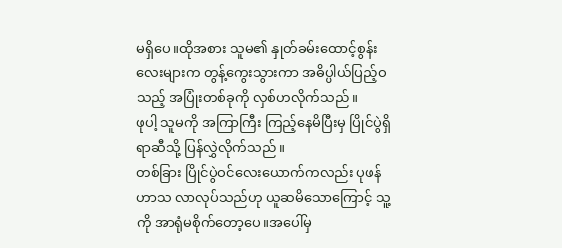မရှိပေ။ထိုအစား သူမ၏ နှုတ်ခမ်းထောင့်စွန်းလေးများက တွန့်ကွေးသွားကာ အဓိပ္ပါယ်ပြည့်ဝသည့် အပြုံးတစ်ခုကို လှစ်ဟလိုက်သည်။
ဖုပါ့ သူမကို အကြာကြီး ကြည့်နေမိပြီးမှ ပြိုင်ပွဲရှိရာဆီသို့ ပြန်လွှဲလိုက်သည်။
တစ်ခြား ပြိုင်ပွဲဝင်လေးယောက်ကလည်း ပုဖန် ဟာသ လာလုပ်သည်ဟု ယူဆမိသောကြောင့် သူ့ကို အာရုံမစိုက်တော့ပေ။အပေါ်မှ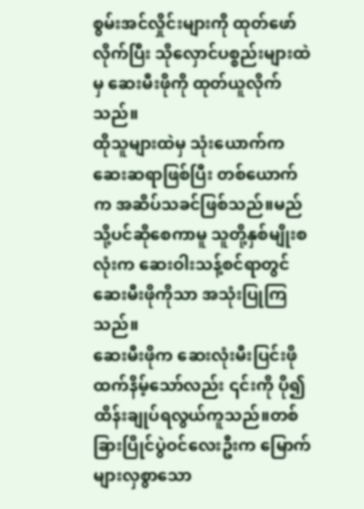စွမ်းအင်လှိုင်းများကို ထုတ်ဖော်လိုက်ပြီး သိုလှောင်ပစ္စည်းများထဲမှ ဆေးမီးဖိုကို ထုတ်ယူလိုက်သည်။
ထိုသူများထဲမှ သုံးယောက်က ဆေးဆရာဖြစ်ပြီး တစ်ယောက်က အဆိပ်သခင်ဖြစ်သည်။မည်သို့ပင်ဆိုစေကာမူ သူတို့နှစ်မျိုးစလုံးက ဆေးဝါးသန့်စင်ရာတွင် ဆေးမီးဖိုကိုသာ အသုံးပြုကြသည်။
ဆေးမီးဖိုက ဆေးလုံးမီးပြင်းဖိုထက်နိမ့်သော်လည်း ၎င်းကို ပို၍ ထိန်းချုပ်ရလွယ်ကူသည်။တစ်ခြားပြိုင်ပွဲဝင်လေးဦးက မြောက်များလှစွာသော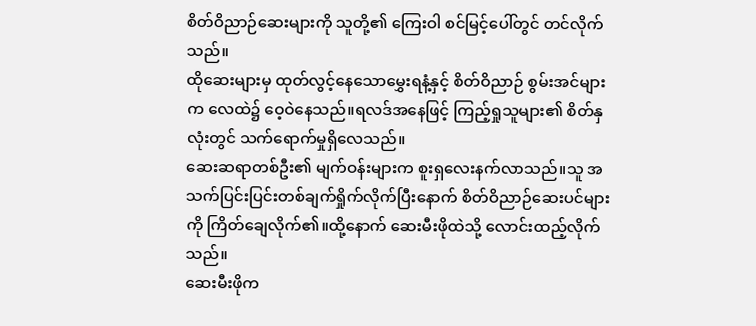စိတ်ဝိညာဉ်ဆေးများကို သူတို့၏ ကြေးဝါ စင်မြင့်ပေါ်တွင် တင်လိုက်သည်။
ထိုဆေးများမှ ထုတ်လွင့်နေသောမွှေးရနံ့နှင့် စိတ်ဝိညာဉ် စွမ်းအင်များက လေထဲ၌ ဝေ့ဝဲနေသည်။ရလဒ်အနေဖြင့် ကြည့်ရှုသူများ၏ စိတ်နှလုံးတွင် သက်ရောက်မှုရှိလေသည်။
ဆေးဆရာတစ်ဦး၏ မျက်ဝန်းများက စူးရှလေးနက်လာသည်။သူ အသက်ပြင်းပြင်းတစ်ချက်ရှိုက်လိုက်ပြီးနောက် စိတ်ဝိညာဉ်ဆေးပင်များကို ကြိတ်ချေလိုက်၏။ထို့နောက် ဆေးမီးဖိုထဲသို့ လောင်းထည့်လိုက်သည်။
ဆေးမီးဖိုက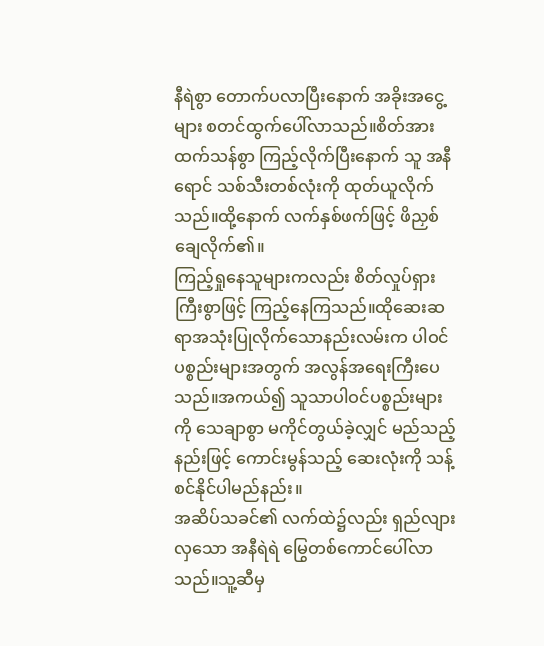နီရဲစွာ တောက်ပလာပြီးနောက် အခိုးအငွေ့များ စတင်ထွက်ပေါ်လာသည်။စိတ်အားထက်သန်စွာ ကြည့်လိုက်ပြီးနောက် သူ အနီရောင် သစ်သီးတစ်လုံးကို ထုတ်ယူလိုက်သည်။ထို့နောက် လက်နှစ်ဖက်ဖြင့် ဖိညှစ်ချေလိုက်၏။
ကြည့်ရှုနေသူများကလည်း စိတ်လှုပ်ရှားကြီးစွာဖြင့် ကြည့်နေကြသည်။ထိုဆေးဆရာအသုံးပြုလိုက်သောနည်းလမ်းက ပါဝင်ပစ္စည်းများအတွက် အလွန်အရေးကြီးပေသည်။အကယ်၍ သူသာပါဝင်ပစ္စည်းများကို သေချာစွာ မကိုင်တွယ်ခဲ့လျှင် မည်သည့်နည်းဖြင့် ကောင်းမွန်သည့် ဆေးလုံးကို သန့်စင်နိုင်ပါမည်နည်း။
အဆိပ်သခင်၏ လက်ထဲ၌လည်း ရှည်လျားလှသော အနီရဲရဲ မြွေတစ်ကောင်ပေါ်လာသည်။သူ့ဆီမှ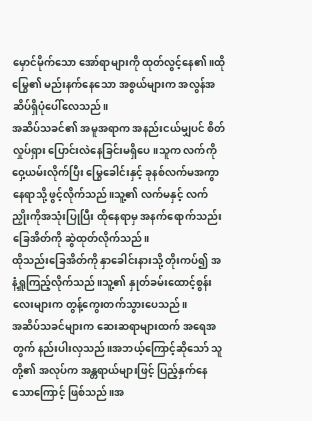မှောင်မိုက်သော အော်ရာများကို ထုတ်လွင့်နေ၏။ထိုမြွေ၏ မည်းနက်နေသော အစွယ်များက အလွန်အဆိပ်ရှိပုံပေါ်လေသည်။
အဆိပ်သခင်၏ အမူအရာက အနည်းငယ်မျှပင် စိတ်လှုပ်ရှား ပြောင်းလဲနေခြင်းမရှိပေ။သူက လက်ကို ဝှေ့ယမ်းလိုက်ပြီး မြွေခေါင်းနှင့် ခုနစ်လက်မအကွာ နေရာသို့ ဖွင့်လိုက်သည်။သူ့၏ လက်မနှင့် လက်ညှိုးကိုအသုံးပြုပြီး ထိုနေရာမှ အနက်ရောက်သည်းခြေအိတ်ကို ဆွဲထုတ်လိုက်သည်။
ထိုသည်းခြေအိတ်ကို နှာခေါင်းနားသို့ တိုးကပ်၍ အနံ့ရှူကြည့်လိုက်သည်။သူ့၏ နှုတ်ခမ်းထောင့်စွန်းလေးများက တွန့်ကွေးတက်သွားပေသည်။
အဆိပ်သခင်များက ဆေးဆရာများထက် အရေအတွက် နည်းပါးလှသည်။အဘယ့်ကြောင့်ဆိုသော် သူတို့၏ အလုပ်က အန္တရာယ်များဖြင့် ပြည့်နှက်နေသောကြောင့် ဖြစ်သည်။အ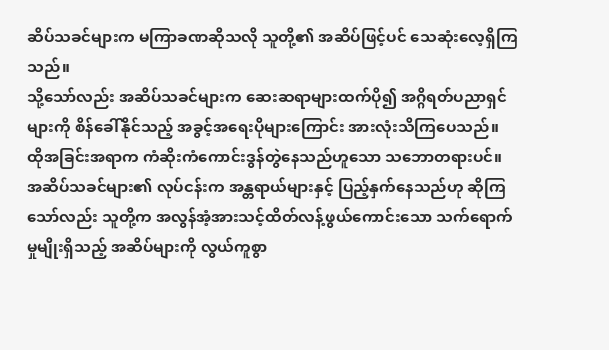ဆိပ်သခင်များက မကြာခဏဆိုသလို သူတို့၏ အဆိပ်ဖြင့်ပင် သေဆုံးလေ့ရှိကြသည်။
သို့သော်လည်း အဆိပ်သခင်များက ဆေးဆရာများထက်ပို၍ အဂ္ဂိရတ်ပညာရှင်များကို စိန်ခေါ်နိုင်သည့် အခွင့်အရေးပိုများကြောင်း အားလုံးသိကြပေသည်။
ထိုအခြင်းအရာက ကံဆိုးကံကောင်းဒွန်တွဲနေသည်ဟူသော သဘောတရားပင်။
အဆိပ်သခင်များ၏ လုပ်ငန်းက အန္တရာယ်များနှင့် ပြည့်နှက်နေသည်ဟု ဆိုကြသော်လည်း သူတို့က အလွန်အံ့အားသင့်ထိတ်လန့်ဖွယ်ကောင်းသော သက်ရောက်မှုမျိုးရှိသည့် အဆိပ်များကို လွယ်ကူစွာ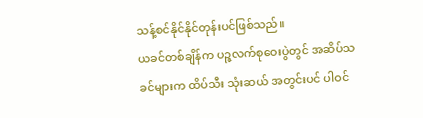သန့်စင်နိုင်နိုင်တုန်းပင်ဖြစ်သည်။
ယခင်တစ်ချိန်က ပဉ္ဇလက်စုဝေးပွဲတွင် အဆိပ်သခင်များက ထိပ်သီး သုံးဆယ် အတွင်းပင် ပါဝင်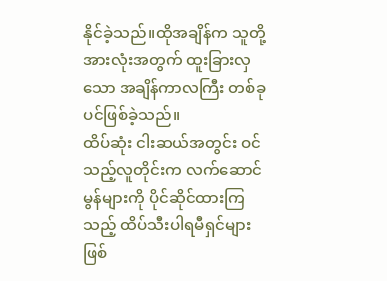နိုင်ခဲ့သည်။ထိုအချိန်က သူတို့အားလုံးအတွက် ထူးခြားလှသော အချိန်ကာလကြီး တစ်ခုပင်ဖြစ်ခဲ့သည်။
ထိပ်ဆုံး ငါးဆယ်အတွင်း ဝင်သည့်လူတိုင်းက လက်ဆောင်မွန်များကို ပိုင်ဆိုင်ထားကြသည့် ထိပ်သီးပါရမီရှင်များ ဖြစ်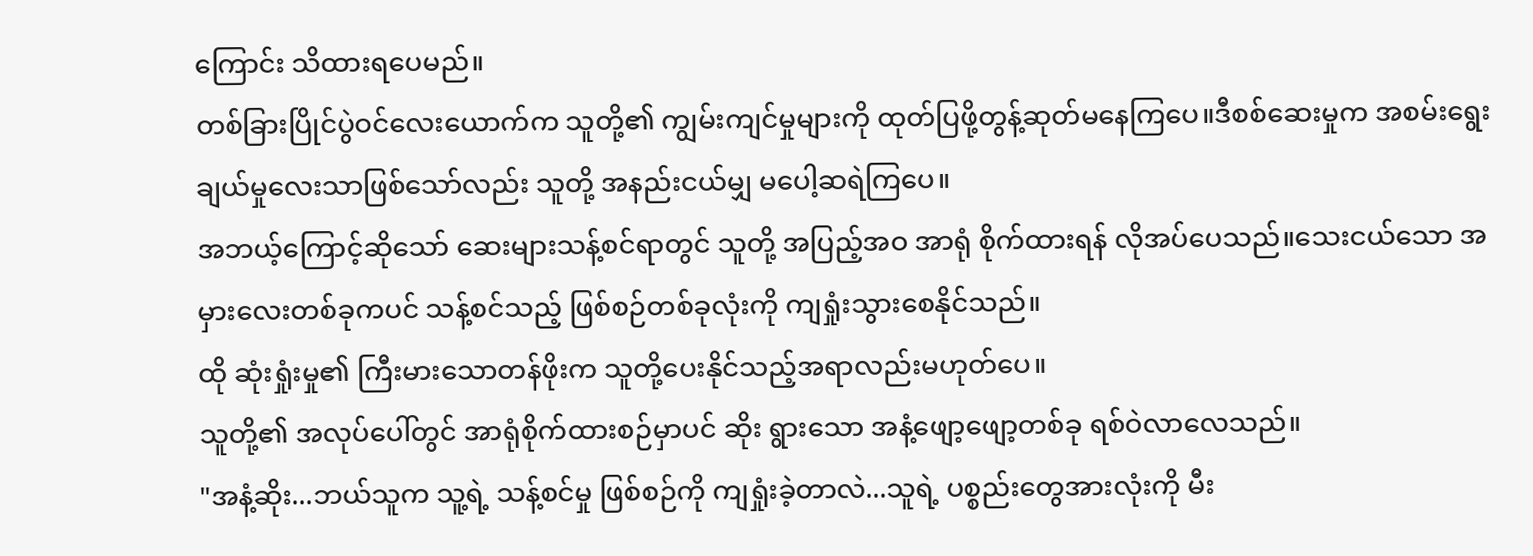ကြောင်း သိထားရပေမည်။
တစ်ခြားပြိုင်ပွဲဝင်လေးယောက်က သူတို့၏ ကျွမ်းကျင်မှုများကို ထုတ်ပြဖို့တွန့်ဆုတ်မနေကြပေ။ဒီစစ်ဆေးမှုက အစမ်းရွေးချယ်မှုလေးသာဖြစ်သော်လည်း သူတို့ အနည်းငယ်မျှ မပေါ့ဆရဲကြပေ။
အဘယ့်ကြောင့်ဆိုသော် ဆေးများသန့်စင်ရာတွင် သူတို့ အပြည့်အဝ အာရုံ စိုက်ထားရန် လိုအပ်ပေသည်။သေးငယ်သော အမှားလေးတစ်ခုကပင် သန့်စင်သည့် ဖြစ်စဉ်တစ်ခုလုံးကို ကျရှုံးသွားစေနိုင်သည်။
ထို ဆုံးရှုံးမှု၏ ကြီးမားသောတန်ဖိုးက သူတို့ပေးနိုင်သည့်အရာလည်းမဟုတ်ပေ။
သူတို့၏ အလုပ်ပေါ်တွင် အာရုံစိုက်ထားစဉ်မှာပင် ဆိုး ရွားသော အနံ့ဖျော့ဖျော့တစ်ခု ရစ်ဝဲလာလေသည်။
"အနံ့ဆိုး...ဘယ်သူက သူ့ရဲ့ သန့်စင်မှု ဖြစ်စဉ်ကို ကျရှုံးခဲ့တာလဲ...သူရဲ့ ပစ္စည်းတွေအားလုံးကို မီး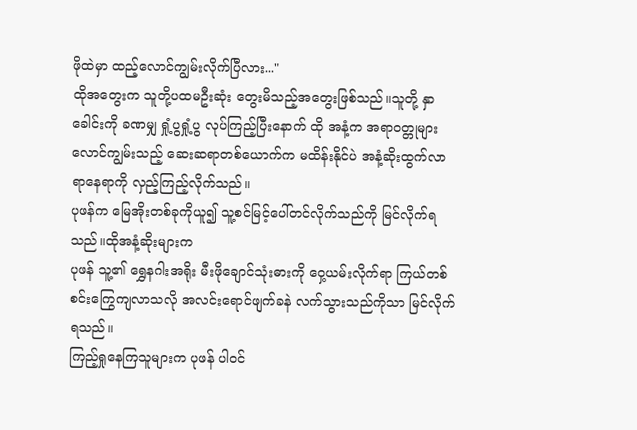ဖိုထဲမှာ ထည့်လောင်ကျွမ်းလိုက်ပြီလား..."
ထိုအတွေးက သူတို့ပထမဦးဆုံး တွေးမိသည့်အတွေးဖြစ်သည်။သူတို့ နှာခေါင်းကို ခဏမျှ ရှုံ့ပွရှုံ့ပွ လုပ်ကြည့်ပြီးနောက် ထို အနံ့က အရာဝတ္တုများလောင်ကျွမ်းသည့် ဆေးဆရာတစ်ယောက်က မထိန်းနိုင်ပဲ အနံ့ဆိုးထွက်လာရာနေရာကို လှည့်ကြည့်လိုက်သည်။
ပုဖန်က မြေအိုးတစ်ခုကိုယူ၍ သူ့စင်မြင့်ပေါ်တင်လိုက်သည်ကို မြင်လိုက်ရသည်။ထိုအနံ့ဆိုးများက
ပုဖန် သူ့၏ ရွှေနဂါးအရိုး မီးဖိုချောင်သုံးဓားကို ဝှေ့ယမ်းလိုက်ရာ ကြယ်တစ်စင်းကြွေကျလာသလို အလင်းရောင်ဖျက်ခနဲ လက်သွားသည်ကိုသာ မြင်လိုက်ရသည်။
ကြည့်ရှုနေကြသူများက ပုဖန် ပါဝင်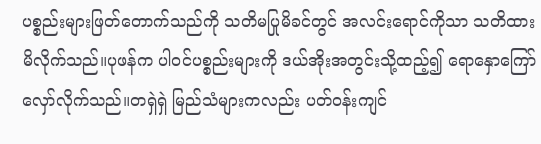ပစ္စည်းများဖြတ်တောက်သည်ကို သတိမပြုမိခင်တွင် အလင်းရောင်ကိုသာ သတိထားမိလိုက်သည်။ပုဖန်က ပါဝင်ပစ္စည်းများကို ဒယ်အိုးအတွင်းသို့ထည့်၍ ရောနှောကြော်လှော်လိုက်သည်။တရှဲရှဲ မြည်သံများကလည်း ပတ်ဝန်းကျင်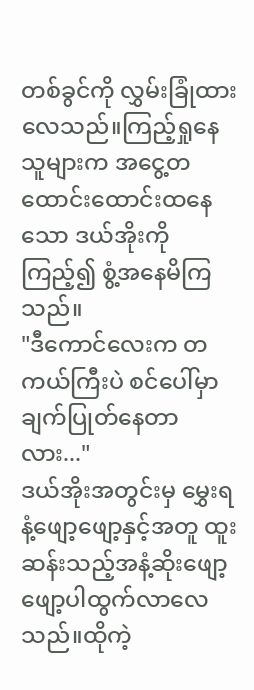တစ်ခွင်ကို လွှမ်းခြုံထားလေသည်။ကြည့်ရှုနေသူများက အငွေ့တထောင်းထောင်းထနေသော ဒယ်အိုးကိုကြည့်၍ စွံ့အနေမိကြသည်။
"ဒီကောင်လေးက တကယ်ကြီးပဲ စင်ပေါ်မှာ ချက်ပြုတ်နေတာလား..."
ဒယ်အိုးအတွင်းမှ မွှေးရနံ့ဖျော့ဖျော့နှင့်အတူ ထူးဆန်းသည့်အနံ့ဆိုးဖျော့ဖျော့ပါထွက်လာလေသည်။ထိုကဲ့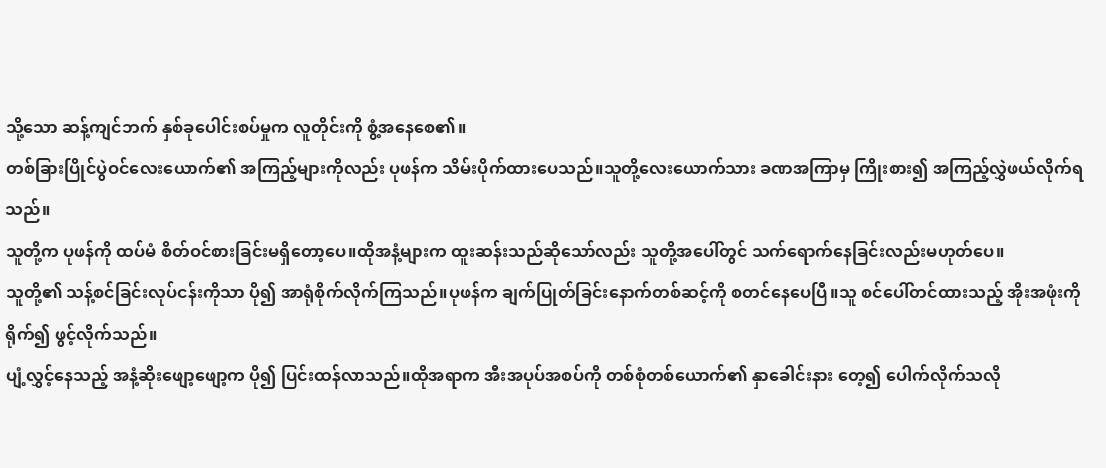သို့သော ဆန့်ကျင်ဘက် နှစ်ခုပေါင်းစပ်မှုက လူတိုင်းကို စွံ့အနေစေ၏။
တစ်ခြားပြိုင်ပွဲဝင်လေးယောက်၏ အကြည့်များကိုလည်း ပုဖန်က သိမ်းပိုက်ထားပေသည်။သူတို့လေးယောက်သား ခဏအကြာမှ ကြိုးစား၍ အကြည့်လွှဲဖယ်လိုက်ရသည်။
သူတို့က ပုဖန်ကို ထပ်မံ စိတ်ဝင်စားခြင်းမရှိတော့ပေ။ထိုအနံ့များက ထူးဆန်းသည်ဆိုသော်လည်း သူတို့အပေါ်တွင် သက်ရောက်နေခြင်းလည်းမဟုတ်ပေ။
သူတို့၏ သန့်စင်ခြင်းလုပ်ငန်းကိုသာ ပို၍ အာရုံစိုက်လိုက်ကြသည်။ပုဖန်က ချက်ပြုတ်ခြင်းနောက်တစ်ဆင့်ကို စတင်နေပေပြီ။သူ စင်ပေါ်တင်ထားသည့် အိုးအဖုံးကို ရိုက်၍ ဖွင့်လိုက်သည်။
ပျံ့လွှင့်နေသည့် အနံ့ဆိုးဖျော့ဖျော့က ပို၍ ပြင်းထန်လာသည်။ထိုအရာက အီးအပုပ်အစပ်ကို တစ်စုံတစ်ယောက်၏ နှာခေါင်းနား တေ့၍ ပေါက်လိုက်သလို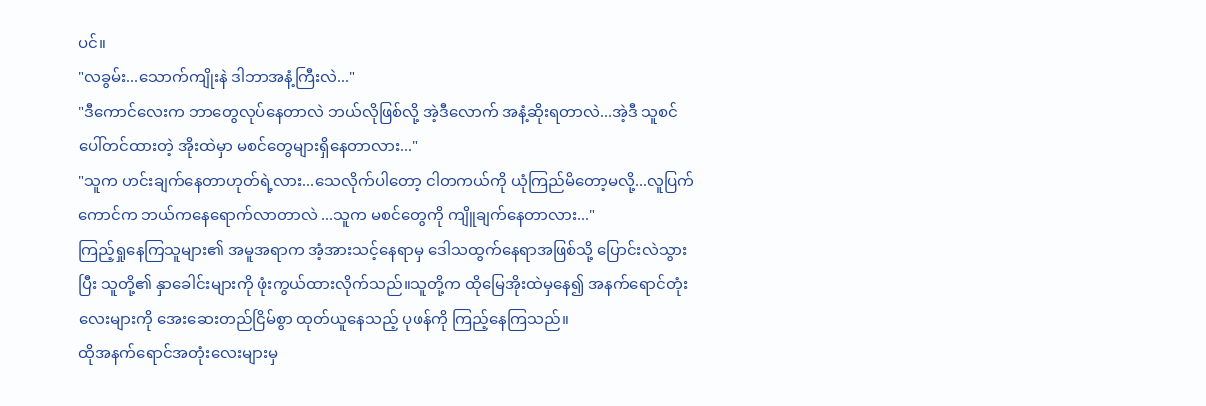ပင်။
"လခွမ်း...သောက်ကျိုးနဲ ဒါဘာအနံ့ကြီးလဲ..."
"ဒီကောင်လေးက ဘာတွေလုပ်နေတာလဲ ဘယ်လိုဖြစ်လို့ အဲ့ဒီလောက် အနံ့ဆိုးရတာလဲ...အဲ့ဒီ သူစင်ပေါ်တင်ထားတဲ့ အိုးထဲမှာ မစင်တွေများရှိနေတာလား..."
"သူက ဟင်းချက်နေတာဟုတ်ရဲ့လား...သေလိုက်ပါတော့ ငါတကယ်ကို ယုံကြည်မိတော့မလို့...လူပြက်ကောင်က ဘယ်ကနေရောက်လာတာလဲ ...သူက မစင်တွေကို ကျိူချက်နေတာလား..."
ကြည့်ရှုနေကြသူများ၏ အမူအရာက အံ့အားသင့်နေရာမှ ဒေါသထွက်နေရာအဖြစ်သို့ ပြောင်းလဲသွားပြီး သူတို့၏ နှာခေါင်းများကို ဖုံးကွယ်ထားလိုက်သည်။သူတို့က ထိုမြေအိုးထဲမှနေ၍ အနက်ရောင်တုံးလေးများကို အေးဆေးတည်ငြိမ်စွာ ထုတ်ယူနေသည့် ပုဖန်ကို ကြည့်နေကြသည်။
ထိုအနက်ရောင်အတုံးလေးများမှ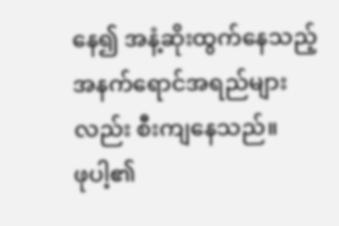နေ၍ အနံ့ဆိုးထွက်နေသည့် အနက်ရောင်အရည်များလည်း စီးကျနေသည်။
ဖုပါ့၏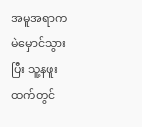အမူအရာက မဲမှောင်သွားပြီး သူ့နဖူးထက်တွင်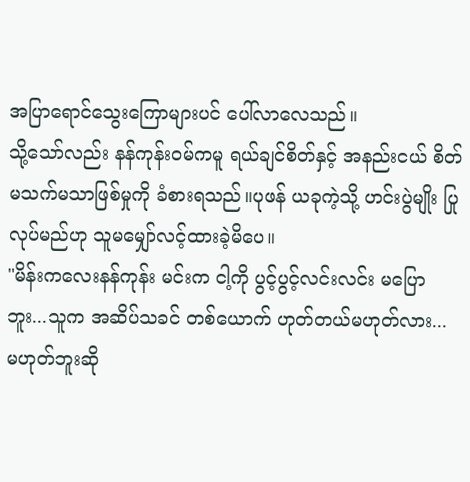အပြာရောင်သွေးကြောများပင် ပေါ်လာလေသည်။
သို့သော်လည်း နန်ကုန်းဝမ်ကမူ ရယ်ချင်စိတ်နှင့် အနည်းငယ် စိတ်မသက်မသာဖြစ်မှုကို ခံစားရသည်။ပုဖန် ယခုကဲ့သို့ ဟင်းပွဲမျိုး ပြုလုပ်မည်ဟု သူမမျှော်လင့်ထားခဲ့မိပေ။
"မိန်းကလေးနန်ကုန်း မင်းက ငါ့ကို ပွင့်ပွင့်လင်းလင်း မပြောဘူး...သူက အဆိပ်သခင် တစ်ယောက် ဟုတ်တယ်မဟုတ်လား... မဟုတ်ဘူးဆို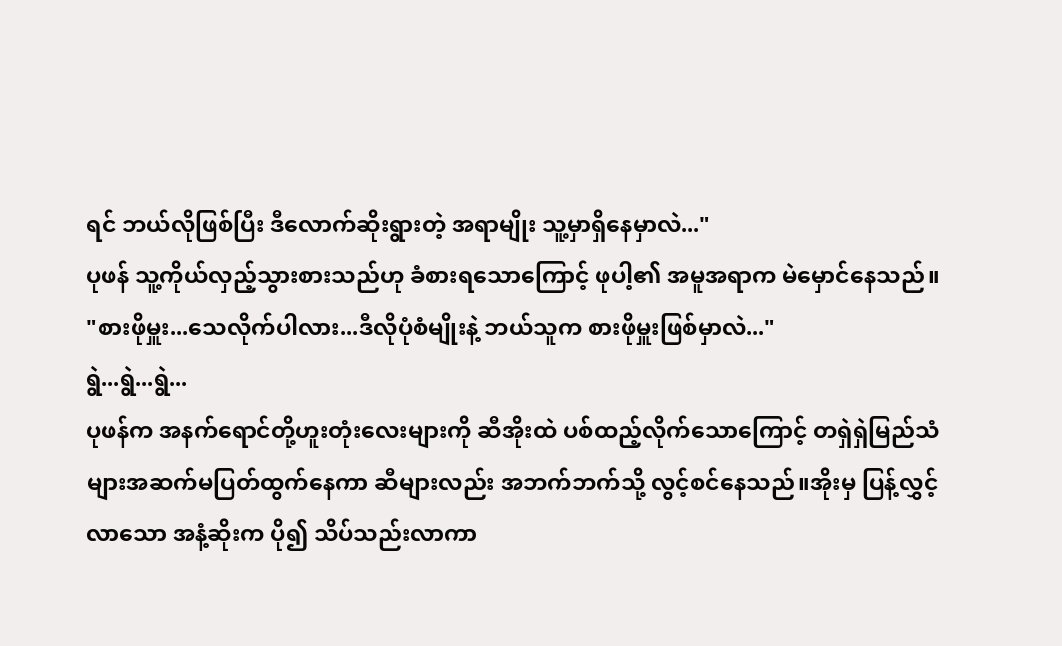ရင် ဘယ်လိုဖြစ်ပြီး ဒီလောက်ဆိုးရွားတဲ့ အရာမျိုး သူ့မှာရှိနေမှာလဲ..."
ပုဖန် သူ့ကိုယ်လှည့်သွားစားသည်ဟု ခံစားရသောကြောင့် ဖုပါ့၏ အမူအရာက မဲမှောင်နေသည်။
"စားဖိုမှူး...သေလိုက်ပါလား...ဒီလိုပုံစံမျိုးနဲ့ ဘယ်သူက စားဖိုမှူးဖြစ်မှာလဲ..."
ရွဲ...ရွဲ...ရွဲ...
ပုဖန်က အနက်ရောင်တို့ဟူးတုံးလေးများကို ဆီအိုးထဲ ပစ်ထည့်လိုက်သောကြောင့် တရှဲရှဲမြည်သံများအဆက်မပြတ်ထွက်နေကာ ဆီများလည်း အဘက်ဘက်သို့ လွင့်စင်နေသည်။အိုးမှ ပြန့်လွှင့်လာသော အနံ့ဆိုးက ပို၍ သိပ်သည်းလာကာ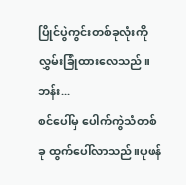ပြိုင်ပွဲကွင်းတစ်ခုလုံးကို လွှမ်းခြုံထားလေသည်။
ဘန်း...
စင်ပေါ်မှ ပေါက်ကွဲသံတစ်ခု ထွက်ပေါ်လာသည်။ပုဖန်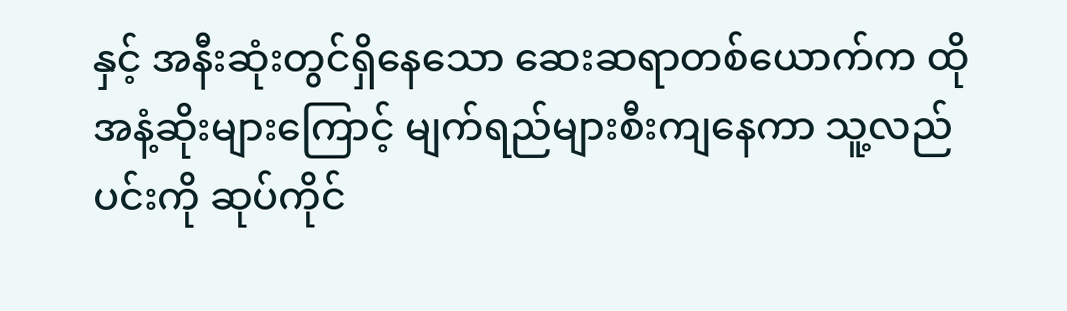နှင့် အနီးဆုံးတွင်ရှိနေသော ဆေးဆရာတစ်ယောက်က ထိုအနံ့ဆိုးများကြောင့် မျက်ရည်များစီးကျနေကာ သူ့လည်ပင်းကို ဆုပ်ကိုင်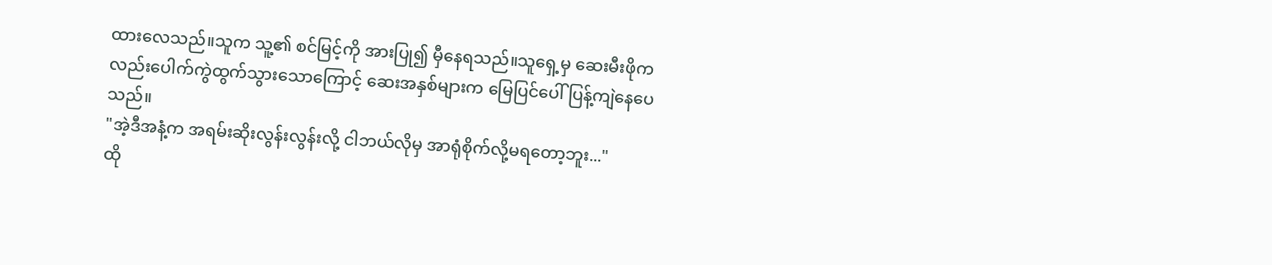ထားလေသည်။သူက သူ့၏ စင်မြင့်ကို အားပြု၍ မှီနေရသည်။သူရှေ့မှ ဆေးမီးဖိုကလည်းပေါက်ကွဲထွက်သွားသောကြောင့် ဆေးအနှစ်များက မြေပြင်ပေါ် ပြန့်ကျဲနေပေသည်။
"အဲ့ဒီအနံ့က အရမ်းဆိုးလွန်းလွန်းလို့ ငါဘယ်လိုမှ အာရုံစိုက်လို့မရတော့ဘူး..."
ထို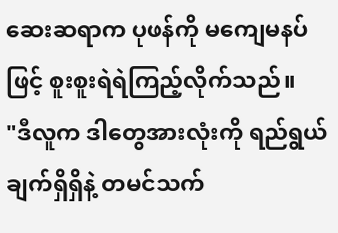ဆေးဆရာက ပုဖန်ကို မကျေမနပ်ဖြင့် စူးစူးရဲရဲကြည့်လိုက်သည်။
"ဒီလူက ဒါတွေအားလုံးကို ရည်ရွယ်ချက်ရှိရှိနဲ့ တမင်သက်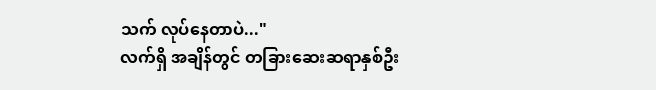သက် လုပ်နေတာပဲ..."
လက်ရှိ အချိန်တွင် တခြားဆေးဆရာနှစ်ဦး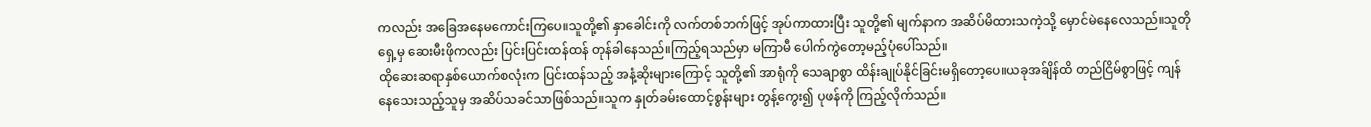ကလည်း အခြေအနေမကောင်းကြပေ။သူတို့၏ နှာခေါင်းကို လက်တစ်ဘက်ဖြင့် အုပ်ကာထားပြီး သူတို့၏ မျက်နာက အဆိပ်မိထားသကဲ့သို့ မှောင်မဲနေလေသည်။သူတိုရှေ့မှ ဆေးမီးဖိုကလည်း ပြင်းပြင်းထန်ထန် တုန်ခါနေသည်။ကြည့်ရသည်မှာ မကြာမီ ပေါက်ကွဲတော့မည့်ပုံပေါ်သည်။
ထိုဆေးဆရာနှစ်ယောက်စလုံးက ပြင်းထန်သည့် အနံ့ဆိုးများကြောင့် သူတို့၏ အာရုံကို သေချာစွာ ထိန်းချုပ်နိုင်ခြင်းမရှိတော့ပေ။ယခုအခ်ျိန်ထိ တည်ငြိမ်စွာဖြင့် ကျန်နေသေးသည့်သူမှ အဆိပ်သခင်သာဖြစ်သည်။သူက နှုတ်ခမ်းထောင့်စွန်းများ တွန့်ကွေး၍ ပုဖန်ကို ကြည့်လိုက်သည်။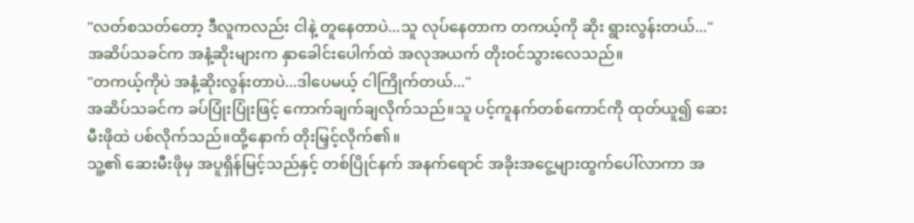"လတ်စသတ်တော့ ဒီလူကလည်း ငါနဲ့ တူနေတာပဲ...သူ လုပ်နေတာက တကယ့်ကို ဆိုး ရွားလွန်းတယ်..."
အဆိပ်သခင်က အနံ့ဆိုးများက နှာခေါင်းပေါက်ထဲ အလုအယက် တိုးဝင်သွားလေသည်။
"တကယ့်ကိုပဲ အနံ့ဆိုးလွန်းတာပဲ...ဒါပေမယ့် ငါကြိုက်တယ်..."
အဆိပ်သခင်က ခပ်ပြုံးပြုံးဖြင့် ကောက်ချက်ချလိုက်သည်။သူ ပင့်ကူနက်တစ်ကောင်ကို ထုတ်ယူ၍ ဆေးမီးဖိုထဲ ပစ်လိုက်သည်။ထို့နောက် တိုးမြှင့်လိုက်၏။
သူ့၏ ဆေးမီးဖိုမှ အပူရှိန်မြင့်သည်နှင့် တစ်ပြိုင်နက် အနက်ရောင် အခိုးအငွေ့များထွက်ပေါ်လာကာ အ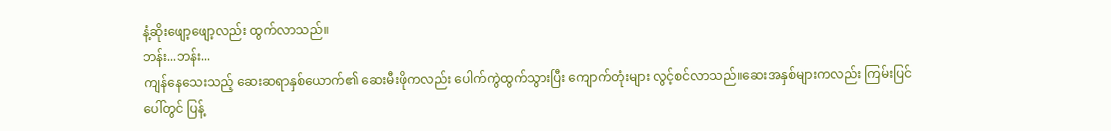နံ့ဆိုးဖျော့ဖျော့လည်း ထွက်လာသည်။
ဘန်း...ဘန်း...
ကျန်နေသေးသည့် ဆေးဆရာနှစ်ယောက်၏ ဆေးမီးဖိုကလည်း ပေါက်ကွဲထွက်သွားပြီး ကျောက်တုံးများ လွင့်စင်လာသည်။ဆေးအနှစ်များကလည်း ကြမ်းပြင်ပေါ်တွင် ပြန့်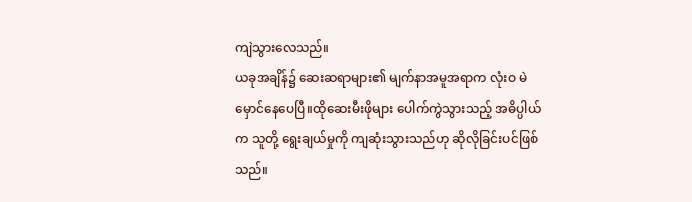ကျဲသွားလေသည်။
ယခုအချိန်၌ ဆေးဆရာများ၏ မျက်နာအမူအရာက လုံးဝ မဲမှောင်နေပေပြီ။ထိုဆေးမီးဖိုများ ပေါက်ကွဲသွားသည့် အဓိပ္ပါယ်က သူတို့ ရွေးချယ်မှုကို ကျဆုံးသွားသည်ဟု ဆိုလိုခြင်းပင်ဖြစ်သည်။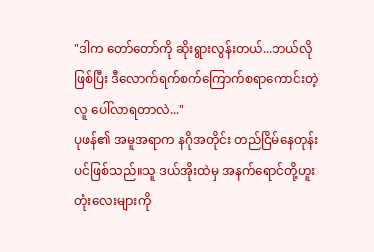"ဒါက တော်တော်ကို ဆိုးရွားလွန်းတယ်...ဘယ်လိုဖြစ်ပြီး ဒီလောက်ရက်စက်ကြောက်စရာကောင်းတဲ့လူ ပေါ်လာရတာလဲ..."
ပုဖန်၏ အမူအရာက နဂိုအတိုင်း တည်ငြိမ်နေတုန်းပင်ဖြစ်သည်။သူ ဒယ်အိုးထဲမှ အနက်ရောင်တို့ဟူးတုံးလေးများကို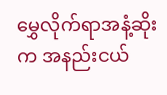မွှေလိုက်ရာအနံ့ဆိုးက အနည်းငယ်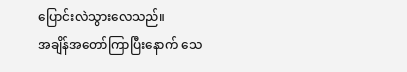ပြောင်းလဲသွားလေသည်။
အချိန်အတော်ကြာပြီးနောက် သေ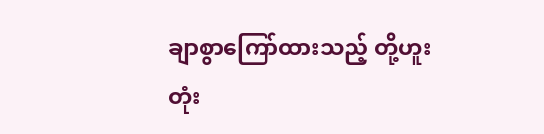ချာစွာကြော်ထားသည့် တို့ဟူးတုံး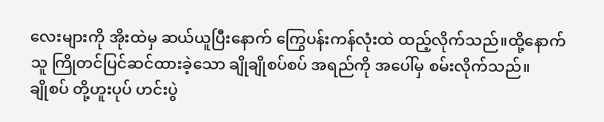လေးများကို အိုးထဲမှ ဆယ်ယူပြီးနောက် ကြွေပန်းကန်လုံးထဲ ထည့်လိုက်သည်။ထို့နောက် သူ ကြိုတင်ပြင်ဆင်ထားခဲ့သော ချိုချိုစပ်စပ် အရည်ကို အပေါ်မှ စမ်းလိုက်သည်။
ချိုစပ် တို့ဟူးပုပ် ဟင်းပွဲ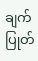ချက်ပြုတ်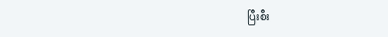ပြီးစီး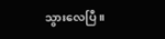သွားလေပြီ။